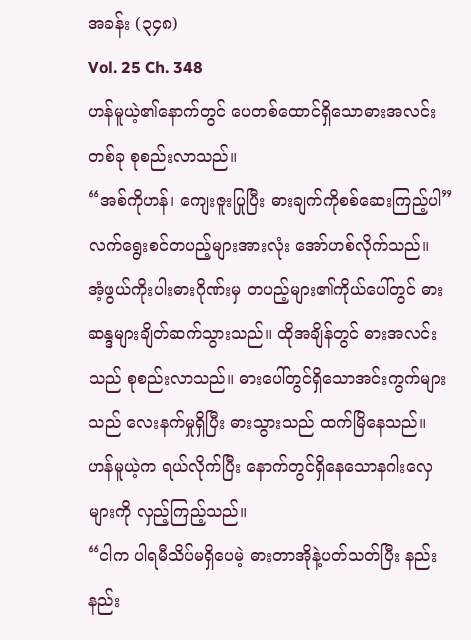အခန်း (၃၄၈)
Vol. 25 Ch. 348
ဟန်မူယဲ့၏နောက်တွင် ပေတစ်ထောင်ရှိသောဓားအလင်းတစ်ခု စုစည်းလာသည်။
“အစ်ကိုဟန်၊ ကျေးဇူးပြုပြီး ဓားချက်ကိုစစ်ဆေးကြည့်ပါ”
လက်ရွေးစင်တပည့်များအားလုံး အော်ဟစ်လိုက်သည်။
အံ့ဖွယ်ကိုးပါးဓားဂိုဏ်းမှ တပည့်များ၏ကိုယ်ပေါ်တွင် ဓားဆန္ဒများချိတ်ဆက်သွားသည်။ ထိုအချိန်တွင် ဓားအလင်းသည် စုစည်းလာသည်။ ဓားပေါ်တွင်ရှိသောအင်းကွက်များသည် လေးနက်မှုရှိပြီး ဓားသွားသည် ထက်မြိနေသည်။
ဟန်မူယဲ့က ရယ်လိုက်ပြီး နောက်တွင်ရှိနေသောနဂါးလှေများကို လှည့်ကြည့်သည်။
“ငါက ပါရမီသိပ်မရှိပေမဲ့ ဓားတာအိုနဲ့ပတ်သတ်ပြီး နည်းနည်း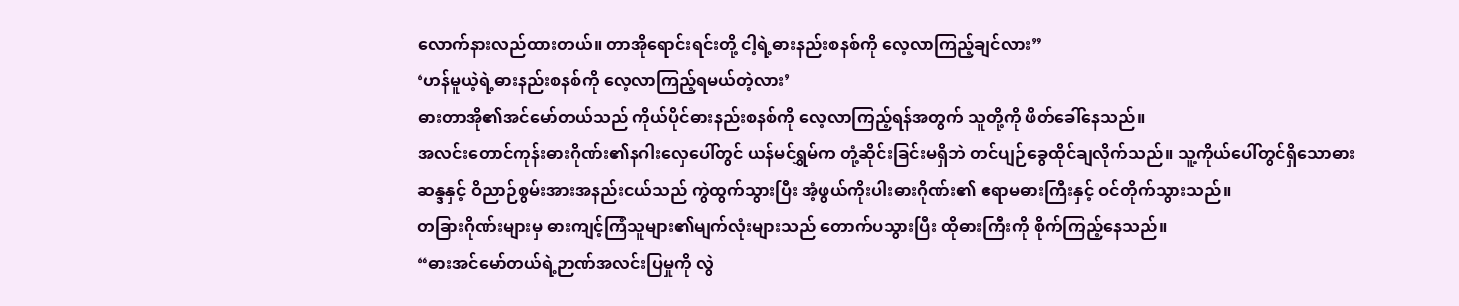လောက်နားလည်ထားတယ်။ တာအိုရောင်းရင်းတို့ ငါ့ရဲ့ဓားနည်းစနစ်ကို လေ့လာကြည့်ချင်လား”
‘ဟန်မူယဲ့ရဲ့ဓားနည်းစနစ်ကို လေ့လာကြည့်ရမယ်တဲ့လား’
ဓားတာအို၏အင်မော်တယ်သည် ကိုယ်ပိုင်ဓားနည်းစနစ်ကို လေ့လာကြည့်ရန်အတွက် သူတို့ကို ဖိတ်ခေါ်နေသည်။
အလင်းတောင်ကုန်းဓားဂိုဏ်း၏နဂါးလှေပေါ်တွင် ယန်မင်ရွှမ်က တုံ့ဆိုင်းခြင်းမရှိဘဲ တင်ပျဉ်ခွေထိုင်ချလိုက်သည်။ သူ့ကိုယ်ပေါ်တွင်ရှိသောဓားဆန္ဒနှင့် ဝိညာဉ်စွမ်းအားအနည်းငယ်သည် ကွဲထွက်သွားပြီး အံ့ဖွယ်ကိုးပါးဓားဂိုဏ်း၏ ဧရာမဓားကြီးနှင့် ဝင်တိုက်သွားသည်။
တခြားဂိုဏ်းများမှ ဓားကျင့်ကြံသူများ၏မျက်လုံးများသည် တောက်ပသွားပြီး ထိုဓားကြီးကို စိုက်ကြည့်နေသည်။
“ဓားအင်မော်တယ်ရဲ့ဉာဏ်အလင်းပြမှုကို လွဲ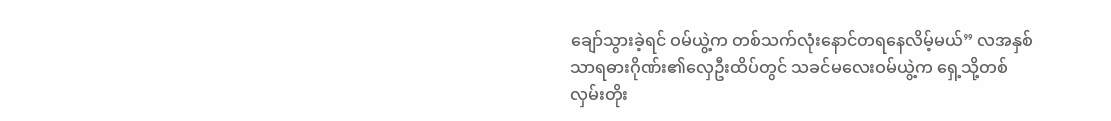ချော်သွားခဲ့ရင် ဝမ်ယွဲ့က တစ်သက်လုံးနောင်တရနေလိမ့်မယ်” လအနှစ်သာရဓားဂိုဏ်း၏လှေဦးထိပ်တွင် သခင်မလေးဝမ်ယွဲ့က ရှေ့သို့တစ်လှမ်းတိုး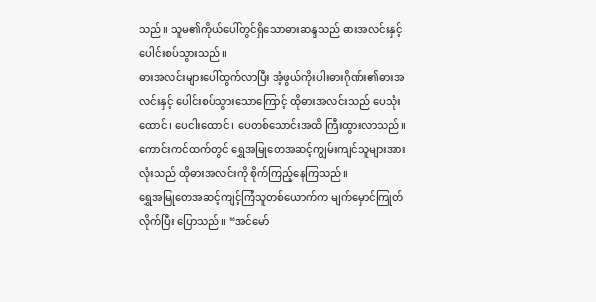သည်။ သူမ၏ကိုယ်ပေါ်တွင်ရှိသောဓားဆန္ဒသည် ဓားအလင်းနှင့်ပေါင်းစပ်သွားသည်။
ဓားအလင်းများပေါ်ထွက်လာပြီး အံ့ဖွယ်ကိုးပါးဓားဂိုဏ်း၏ဓားအလင်းနှင့် ပေါင်းစပ်သွားသောကြောင့် ထိုဓားအလင်းသည် ပေသုံးထောင်၊ ပေငါးထောင်၊ ပေတစ်သောင်းအထိ ကြီးထွားလာသည်။
ကောင်းကင်ထက်တွင် ရွှေအမြုတေအဆင့်ကျွမ်းကျင်သူများအားလုံးသည် ထိုဓားအလင်းကို စိုက်ကြည့်နေကြသည်။
ရွှေအမြုတေအဆင့်ကျင့်ကြံသူတစ်ယောက်က မျက်မှောင်ကြုတ်လိုက်ပြီး ပြောသည်။ “အင်မော်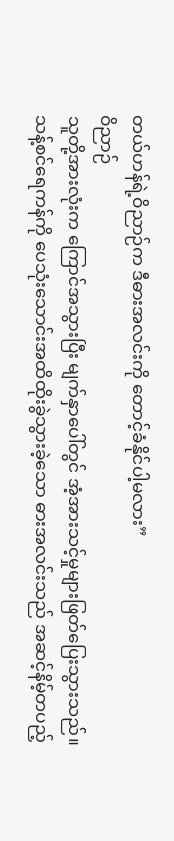တယ်ဟန်ရဲ့ဝိညာဉ်က ဒီဓားအလင်းကို တောင့်ခံနိုင်ပါ့မလား”
ဝိညာဉ်
သူတို့အားလုံးက ကြောင်အသွားပြီး မျက်နှာပေါ်တွင် အံ့အားသင့်မှုများဖြတ်ပြေးသွားသည်။
သန့်စင်ရေကန်ကို ပေသုံးသောင်းအထိထိုးခွဲသွားခဲ့သော ဓားအလင်းသည် အဆင့်နိမ့်တပည့်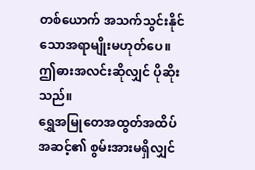တစ်ယောက် အသက်သွင်းနိုင်သောအရာမျိုးမဟုတ်ပေ။ ဤဓားအလင်းဆိုလျှင် ပိုဆိုးသည်။
ရွှေအမြုတေအထွတ်အထိပ်အဆင့်၏ စွမ်းအားမရှိလျှင်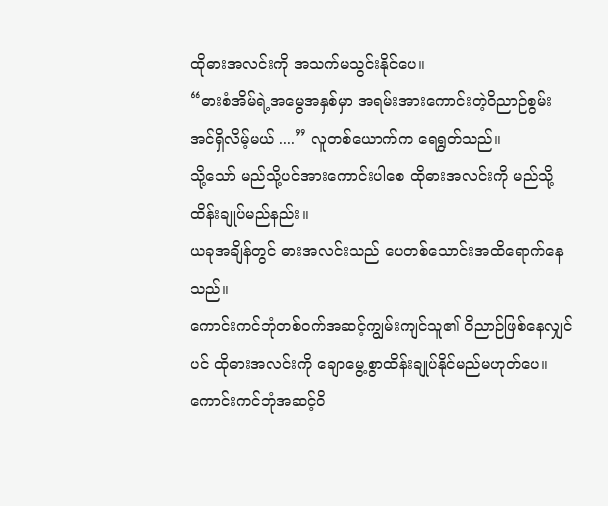ထိုဓားအလင်းကို အသက်မသွင်းနိုင်ပေ။
“ဓားစံအိမ်ရဲ့အမွေအနှစ်မှာ အရမ်းအားကောင်းတဲ့ဝိညာဉ်စွမ်းအင်ရှိလိမ့်မယ် ....” လူတစ်ယောက်က ရေရွတ်သည်။
သို့သော် မည်သို့ပင်အားကောင်းပါစေ ထိုဓားအလင်းကို မည်သို့ထိန်းချုပ်မည်နည်း။
ယခုအချိန်တွင် ဓားအလင်းသည် ပေတစ်သောင်းအထိရောက်နေသည်။
ကောင်းကင်ဘုံတစ်ဝက်အဆင့်ကျွမ်းကျင်သူ၏ ဝိညာဉ်ဖြစ်နေလျှင်ပင် ထိုဓားအလင်းကို ချောမွေ့စွာထိန်းချုပ်နိုင်မည်မဟုတ်ပေ။
ကောင်းကင်ဘုံအဆင့်ဝိ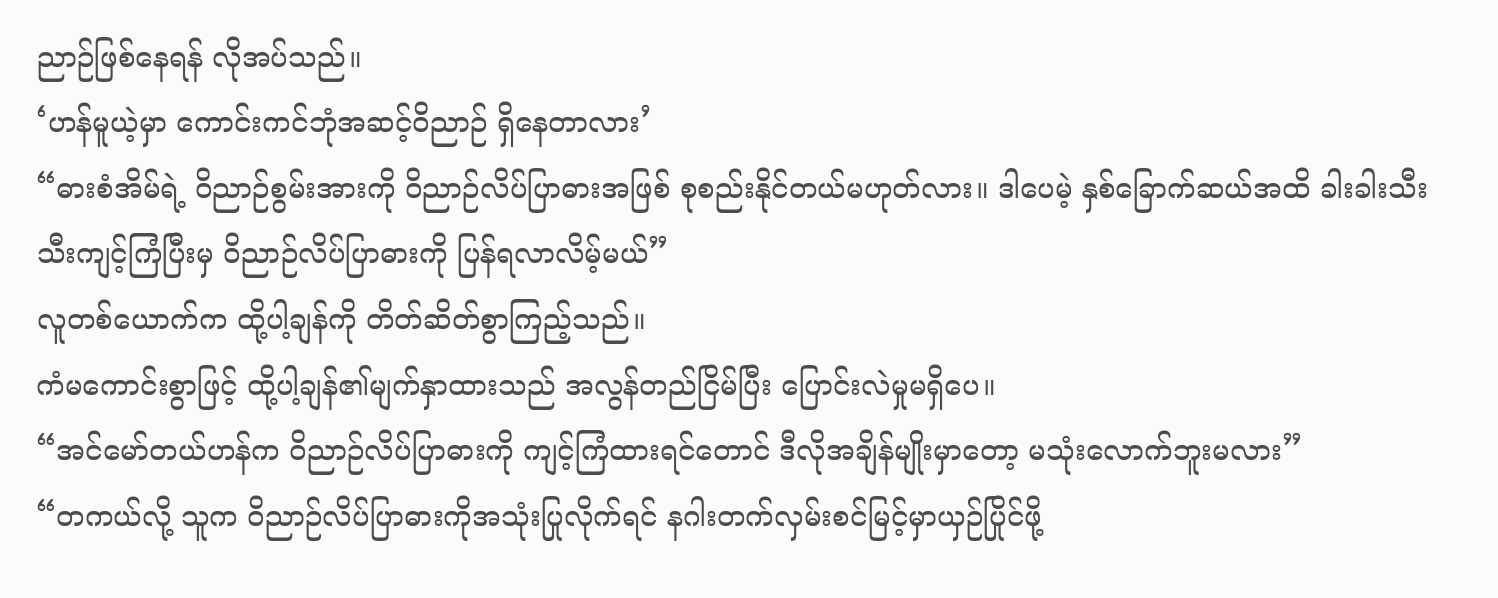ညာဉ်ဖြစ်နေရန် လိုအပ်သည်။
‘ဟန်မူယဲ့မှာ ကောင်းကင်ဘုံအဆင့်ဝိညာဉ် ရှိနေတာလား’
“ဓားစံအိမ်ရဲ့ ဝိညာဉ်စွမ်းအားကို ဝိညာဉ်လိပ်ပြာဓားအဖြစ် စုစည်းနိုင်တယ်မဟုတ်လား။ ဒါပေမဲ့ နှစ်ခြောက်ဆယ်အထိ ခါးခါးသီးသီးကျင့်ကြံပြီးမှ ဝိညာဉ်လိပ်ပြာဓားကို ပြန်ရလာလိမ့်မယ်”
လူတစ်ယောက်က ထို့ပါ့ချန်ကို တိတ်ဆိတ်စွာကြည့်သည်။
ကံမကောင်းစွာဖြင့် ထို့ပါ့ချန်၏မျက်နှာထားသည် အလွန်တည်ငြိမ်ပြီး ပြောင်းလဲမှုမရှိပေ။
“အင်မော်တယ်ဟန်က ဝိညာဉ်လိပ်ပြာဓားကို ကျင့်ကြံထားရင်တောင် ဒီလိုအချိန်မျိုးမှာတော့ မသုံးလောက်ဘူးမလား”
“တကယ်လို့ သူက ဝိညာဉ်လိပ်ပြာဓားကိုအသုံးပြုလိုက်ရင် နဂါးတက်လှမ်းစင်မြင့်မှာယှဉ်ပြိုင်ဖို့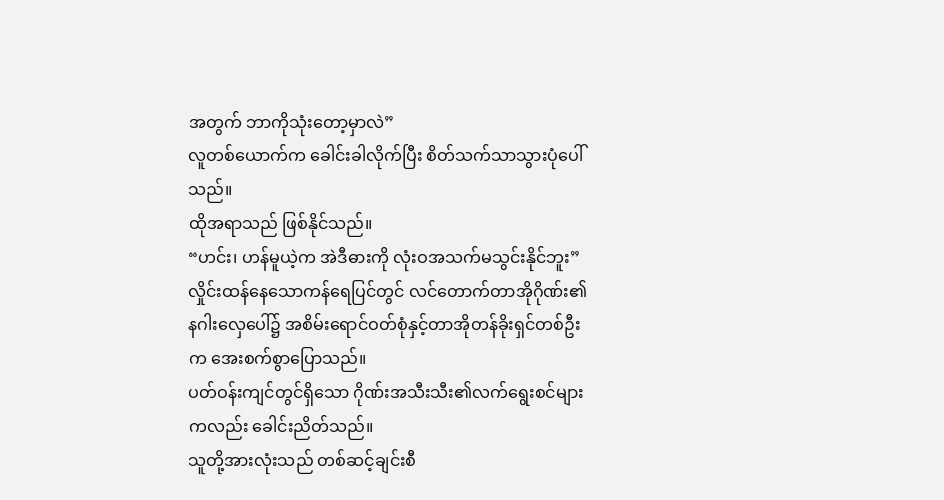အတွက် ဘာကိုသုံးတော့မှာလဲ”
လူတစ်ယောက်က ခေါင်းခါလိုက်ပြီး စိတ်သက်သာသွားပုံပေါ်သည်။
ထိုအရာသည် ဖြစ်နိုင်သည်။
“ဟင်း၊ ဟန်မူယဲ့က အဲဒီဓားကို လုံးဝအသက်မသွင်းနိုင်ဘူး”
လှိုင်းထန်နေသောကန်ရေပြင်တွင် လင်တောက်တာအိုဂိုဏ်း၏နဂါးလှေပေါ်၌ အစိမ်းရောင်ဝတ်စုံနှင့်တာအိုတန်ခိုးရှင်တစ်ဦးက အေးစက်စွာပြောသည်။
ပတ်ဝန်းကျင်တွင်ရှိသော ဂိုဏ်းအသီးသီး၏လက်ရွေးစင်များကလည်း ခေါင်းညိတ်သည်။
သူတို့အားလုံးသည် တစ်ဆင့်ချင်းစီ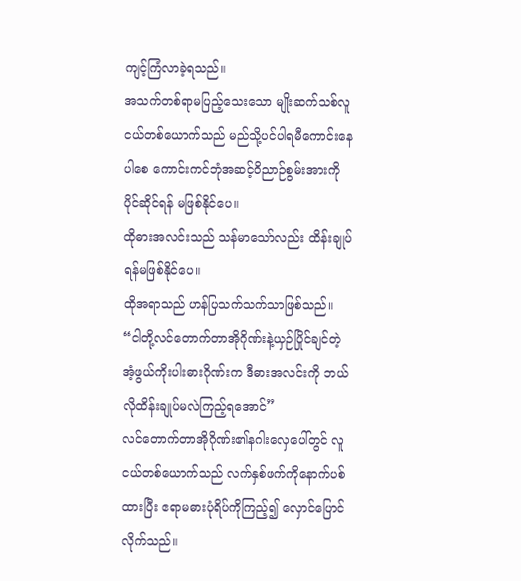ကျင့်ကြံလာခဲ့ရသည်။
အသက်တစ်ရာမပြည့်သေးသော မျိုးဆက်သစ်လူငယ်တစ်ယောက်သည် မည်သို့ပင်ပါရမီကောင်းနေပါစေ ကောင်းကင်ဘုံအဆင့်ဝိညာဉ်စွမ်းအားကိုပိုင်ဆိုင်ရန် မဖြစ်နိုင်ပေ။
ထိုဓားအလင်းသည် သန်မာသော်လည်း ထိန်းချုပ်ရန်မဖြစ်နိုင်ပေ။
ထိုအရာသည် ဟန်ပြသက်သက်သာဖြစ်သည်။
“ငါတို့လင်တောက်တာအိုဂိုဏ်းနဲ့ယှဉ်ပြိုင်ချင်တဲ့ အံ့ဖွယ်ကိုးပါးဓားဂိုဏ်းက ဒီဓားအလင်းကို ဘယ်လိုထိန်းချုပ်မလဲကြည့်ရအောင်”
လင်တောက်တာအိုဂိုဏ်း၏နဂါးလှေပေါ်တွင် လူငယ်တစ်ယောက်သည် လက်နှစ်ဖက်ကိုနောက်ပစ်ထားပြီး ဧရာမဓားပုံရိပ်ကိုကြည့်၍ လှောင်ပြောင်လိုက်သည်။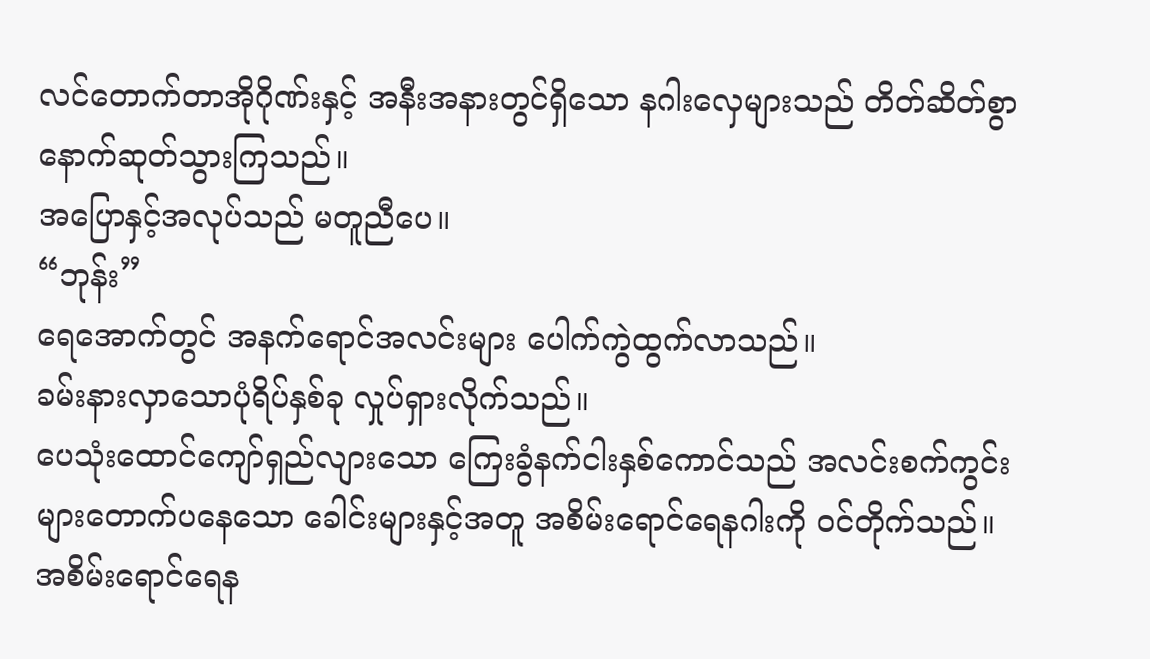လင်တောက်တာအိုဂိုဏ်းနှင့် အနီးအနားတွင်ရှိသော နဂါးလှေများသည် တိတ်ဆိတ်စွာနောက်ဆုတ်သွားကြသည်။
အပြောနှင့်အလုပ်သည် မတူညီပေ။
“ဘုန်း”
ရေအောက်တွင် အနက်ရောင်အလင်းများ ပေါက်ကွဲထွက်လာသည်။
ခမ်းနားလှာသောပုံရိပ်နှစ်ခု လှုပ်ရှားလိုက်သည်။
ပေသုံးထောင်ကျော်ရှည်လျားသော ကြေးခွံနက်ငါးနှစ်ကောင်သည် အလင်းစက်ကွင်းများတောက်ပနေသော ခေါင်းများနှင့်အတူ အစိမ်းရောင်ရေနဂါးကို ဝင်တိုက်သည်။
အစိမ်းရောင်ရေန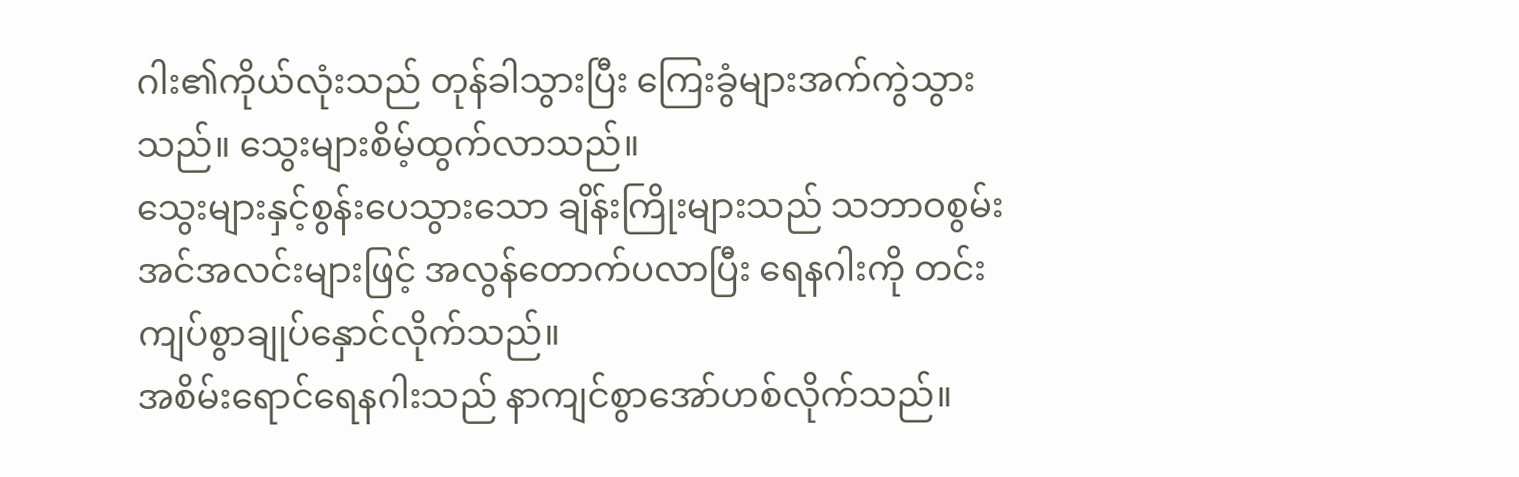ဂါး၏ကိုယ်လုံးသည် တုန်ခါသွားပြီး ကြေးခွံများအက်ကွဲသွားသည်။ သွေးများစိမ့်ထွက်လာသည်။
သွေးများနှင့်စွန်းပေသွားသော ချိန်းကြိုးများသည် သဘာဝစွမ်းအင်အလင်းများဖြင့် အလွန်တောက်ပလာပြီး ရေနဂါးကို တင်းကျပ်စွာချုပ်နှောင်လိုက်သည်။
အစိမ်းရောင်ရေနဂါးသည် နာကျင်စွာအော်ဟစ်လိုက်သည်။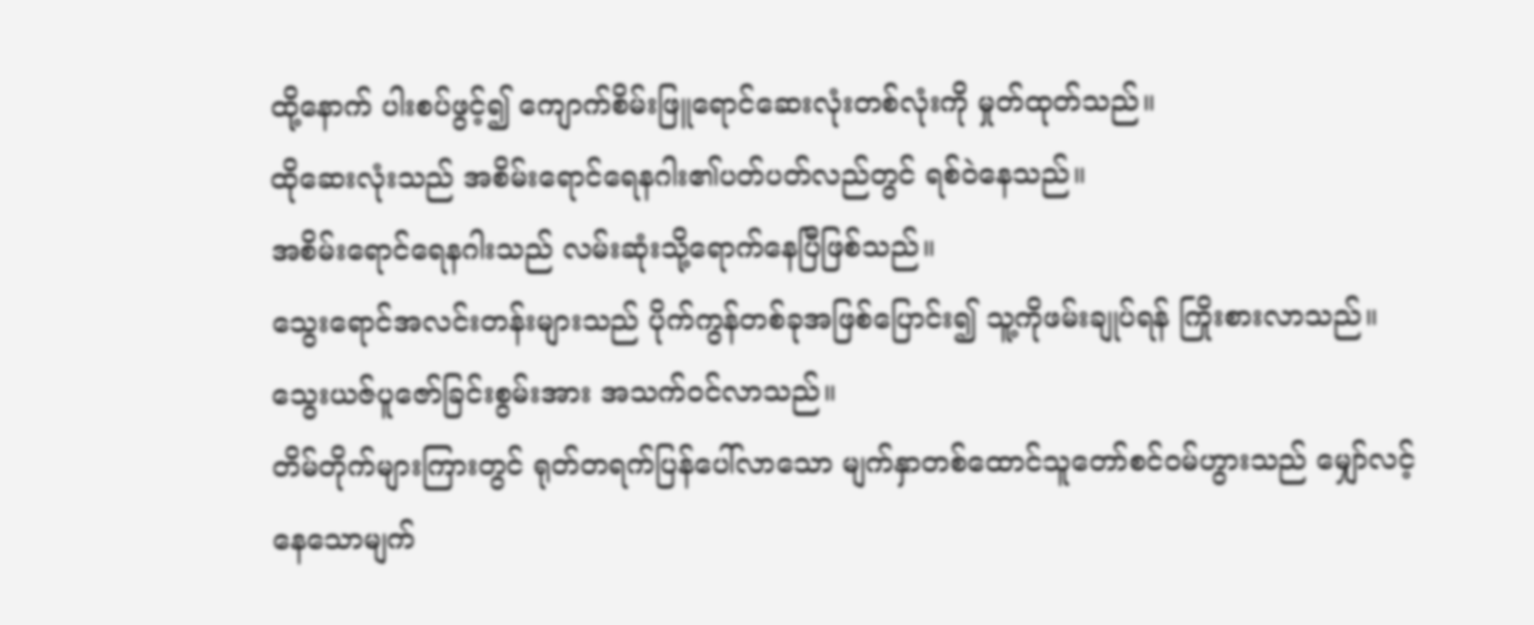ထို့နောက် ပါးစပ်ဖွင့်၍ ကျောက်စိမ်းဖြူရောင်ဆေးလုံးတစ်လုံးကို မှုတ်ထုတ်သည်။
ထိုဆေးလုံးသည် အစိမ်းရောင်ရေနဂါး၏ပတ်ပတ်လည်တွင် ရစ်ဝဲနေသည်။
အစိမ်းရောင်ရေနဂါးသည် လမ်းဆုံးသို့ရောက်နေပြီဖြစ်သည်။
သွေးရောင်အလင်းတန်းများသည် ပိုက်ကွန်တစ်ခုအဖြစ်ပြောင်း၍ သူ့ကိုဖမ်းချုပ်ရန် ကြိုးစားလာသည်။
သွေးယဇ်ပူဇော်ခြင်းစွမ်းအား အသက်ဝင်လာသည်။
တိမ်တိုက်များကြားတွင် ရုတ်တရက်ပြန်ပေါ်လာသော မျက်နှာတစ်ထောင်သူတော်စင်ဝမ်ဟွားသည် မျှော်လင့်နေသောမျက်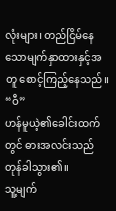လုံးများ၊ တည်ငြိမ်နေသောမျက်နှာထားနှင့်အတူ စောင့်ကြည့်နေသည်။
“ဝီ”
ဟန်မူယဲ့၏ခေါင်းထက်တွင် ဓားအလင်းသည်တုန်ခါသွား၏။
သူ့မျက်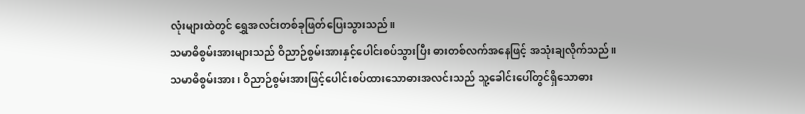လုံးများထဲတွင် ရွှေအလင်းတစ်ခုဖြတ်ပြေးသွားသည်။
သမာဓိစွမ်းအားများသည် ဝိညာဉ်စွမ်းအားနှင့်ပေါင်းစပ်သွားပြီး ဓားတစ်လက်အနေဖြင့် အသုံးချလိုက်သည်။
သမာဓိစွမ်းအား၊ ဝိညာဉ်စွမ်းအားဖြင့်ပေါင်းစပ်ထားသောဓားအလင်းသည် သူ့ခေါင်းပေါ်တွင်ရှိသောဓား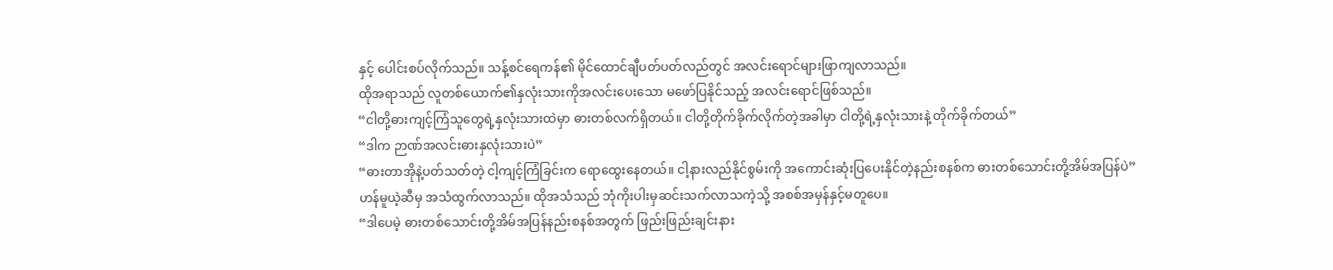နှင့် ပေါင်းစပ်လိုက်သည်။ သန့်စင်ရေကန်၏ မိုင်ထောင်ချီပတ်ပတ်လည်တွင် အလင်းရောင်များဖြာကျလာသည်။
ထိုအရာသည် လူတစ်ယောက်၏နှလုံးသားကိုအလင်းပေးသော မဖော်ပြနိုင်သည့် အလင်းရောင်ဖြစ်သည်။
“ငါတို့ဓားကျင့်ကြံသူတွေရဲ့နှလုံးသားထဲမှာ ဓားတစ်လက်ရှိတယ်။ ငါတို့တိုက်ခိုက်လိုက်တဲ့အခါမှာ ငါတို့ရဲ့နှလုံးသားနဲ့ တိုက်ခိုက်တယ်”
“ဒါက ဉာဏ်အလင်းဓားနှလုံးသားပဲ”
“ဓားတာအိုနဲ့ပတ်သတ်တဲ့ ငါ့ကျင့်ကြံခြင်းက ရောထွေးနေတယ်။ ငါ့နားလည်နိုင်စွမ်းကို အကောင်းဆုံးပြပေးနိုင်တဲ့နည်းစနစ်က ဓားတစ်သောင်းတို့အိမ်အပြန်ပဲ”
ဟန်မူယဲ့ဆီမှ အသံထွက်လာသည်။ ထိုအသံသည် ဘုံကိုးပါးမှဆင်းသက်လာသကဲ့သို့ အစစ်အမှန်နှင့်မတူပေ။
“ဒါပေမဲ့ ဓားတစ်သောင်းတို့အိမ်အပြန်နည်းစနစ်အတွက် ဖြည်းဖြည်းချင်းနား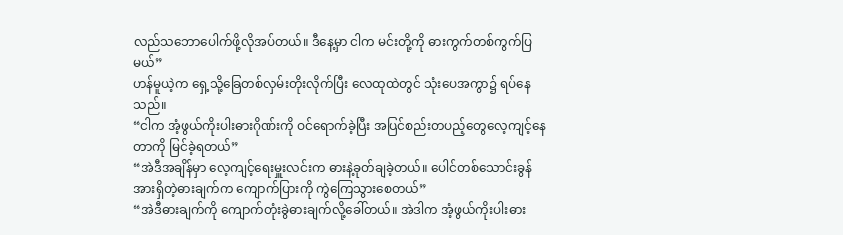လည်သဘောပေါက်ဖို့လိုအပ်တယ်။ ဒီနေ့မှာ ငါက မင်းတို့ကို ဓားကွက်တစ်ကွက်ပြမယ်”
ဟန်မူယဲ့က ရှေ့သို့ခြေတစ်လှမ်းတိုးလိုက်ပြီး လေထုထဲတွင် သုံးပေအကွာ၌ ရပ်နေသည်။
“ငါက အံ့ဖွယ်ကိုးပါးဓားဂိုဏ်းကို ဝင်ရောက်ခဲ့ပြီး အပြင်စည်းတပည့်တွေလေ့ကျင့်နေတာကို မြင်ခဲ့ရတယ်”
“အဲဒီအချိန်မှာ လေ့ကျင့်ရေးမှူးလင်းက ဓားနဲ့ခုတ်ချခဲ့တယ်။ ပေါင်တစ်သောင်းခွန်အားရှိတဲ့ဓားချက်က ကျောက်ပြားကို ကွဲကြေသွားစေတယ်”
“အဲဒီဓားချက်ကို ကျောက်တုံးခွဲဓားချက်လို့ခေါ်တယ်။ အဲဒါက အံ့ဖွယ်ကိုးပါးဓား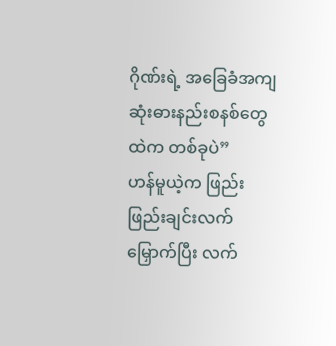ဂိုဏ်းရဲ့ အခြေခံအကျဆုံးဓားနည်းစနစ်တွေထဲက တစ်ခုပဲ”
ဟန်မူယဲ့က ဖြည်းဖြည်းချင်းလက်မြှောက်ပြီး လက်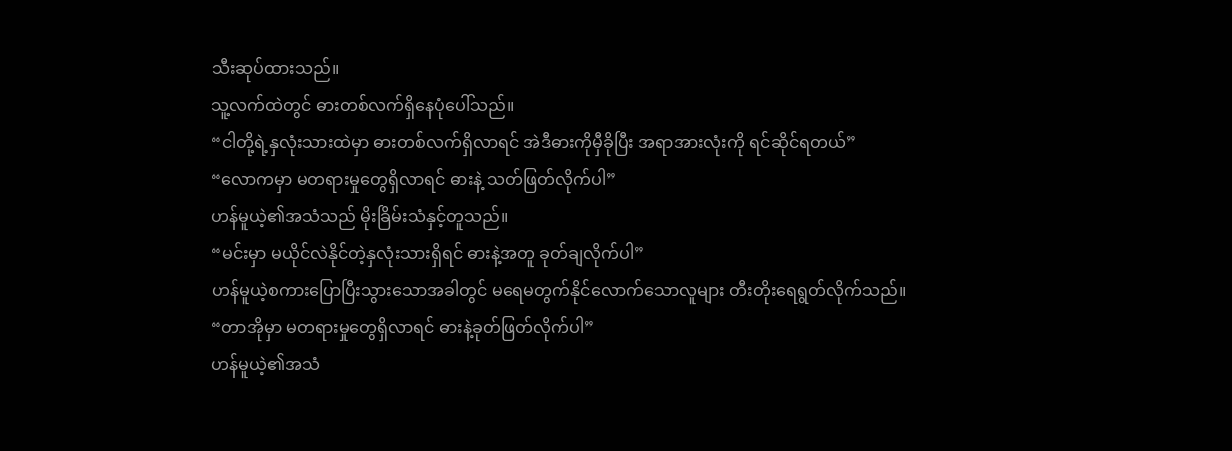သီးဆုပ်ထားသည်။
သူ့လက်ထဲတွင် ဓားတစ်လက်ရှိနေပုံပေါ်သည်။
“ငါတို့ရဲ့နှလုံးသားထဲမှာ ဓားတစ်လက်ရှိလာရင် အဲဒီဓားကိုမှီခိုပြီး အရာအားလုံးကို ရင်ဆိုင်ရတယ်”
“လောကမှာ မတရားမှုတွေရှိလာရင် ဓားနဲ့ သတ်ဖြတ်လိုက်ပါ”
ဟန်မူယဲ့၏အသံသည် မိုးခြိမ်းသံနှင့်တူသည်။
“မင်းမှာ မယိုင်လဲနိုင်တဲ့နှလုံးသားရှိရင် ဓားနဲ့အတူ ခုတ်ချလိုက်ပါ”
ဟန်မူယဲ့စကားပြောပြီးသွားသောအခါတွင် မရေမတွက်နိုင်လောက်သောလူများ တီးတိုးရေရွတ်လိုက်သည်။
“တာအိုမှာ မတရားမှုတွေရှိလာရင် ဓားနဲ့ခုတ်ဖြတ်လိုက်ပါ”
ဟန်မူယဲ့၏အသံ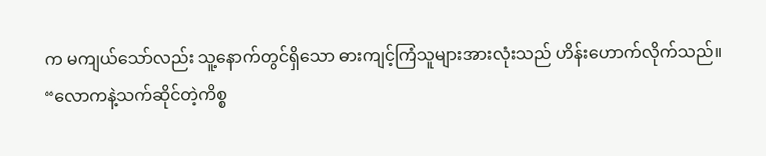က မကျယ်သော်လည်း သူ့နောက်တွင်ရှိသော ဓားကျင့်ကြံသူများအားလုံးသည် ဟိန်းဟောက်လိုက်သည်။
“လောကနဲ့သက်ဆိုင်တဲ့ကိစ္စ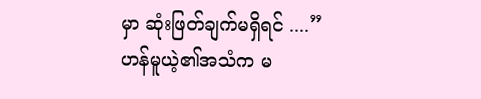မှာ ဆုံးဖြတ်ချက်မရှိရင် ....”
ဟန်မူယဲ့၏အသံက မ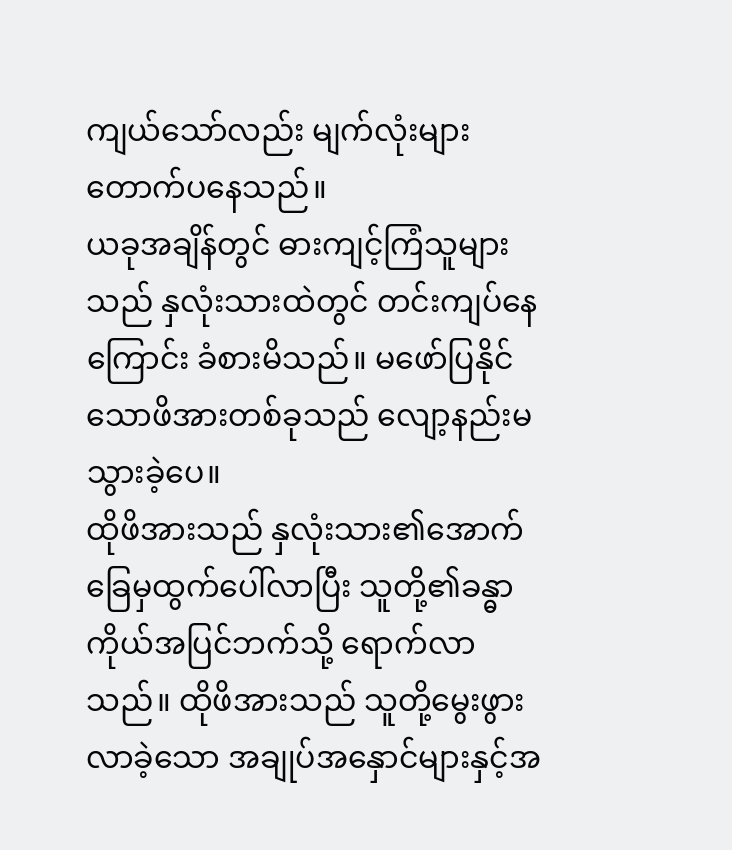ကျယ်သော်လည်း မျက်လုံးများတောက်ပနေသည်။
ယခုအချိန်တွင် ဓားကျင့်ကြံသူများသည် နှလုံးသားထဲတွင် တင်းကျပ်နေကြောင်း ခံစားမိသည်။ မဖော်ပြနိုင်သောဖိအားတစ်ခုသည် လျော့နည်းမသွားခဲ့ပေ။
ထိုဖိအားသည် နှလုံးသား၏အောက်ခြေမှထွက်ပေါ်လာပြီး သူတို့၏ခန္ဓာကိုယ်အပြင်ဘက်သို့ ရောက်လာသည်။ ထိုဖိအားသည် သူတို့မွေးဖွားလာခဲ့သော အချုပ်အနှောင်များနှင့်အ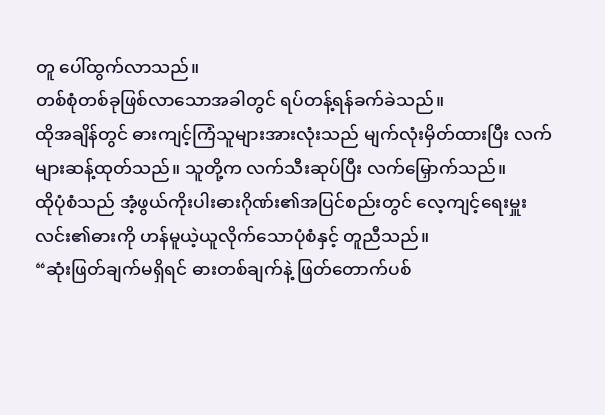တူ ပေါ်ထွက်လာသည်။
တစ်စုံတစ်ခုဖြစ်လာသောအခါတွင် ရပ်တန့်ရန်ခက်ခဲသည်။
ထိုအချိန်တွင် ဓားကျင့်ကြံသူများအားလုံးသည် မျက်လုံးမှိတ်ထားပြီး လက်များဆန့်ထုတ်သည်။ သူတို့က လက်သီးဆုပ်ပြီး လက်မြှောက်သည်။
ထိုပုံစံသည် အံ့ဖွယ်ကိုးပါးဓားဂိုဏ်း၏အပြင်စည်းတွင် လေ့ကျင့်ရေးမှူးလင်း၏ဓားကို ဟန်မူယဲ့ယူလိုက်သောပုံစံနှင့် တူညီသည်။
“ဆုံးဖြတ်ချက်မရှိရင် ဓားတစ်ချက်နဲ့ ဖြတ်တောက်ပစ်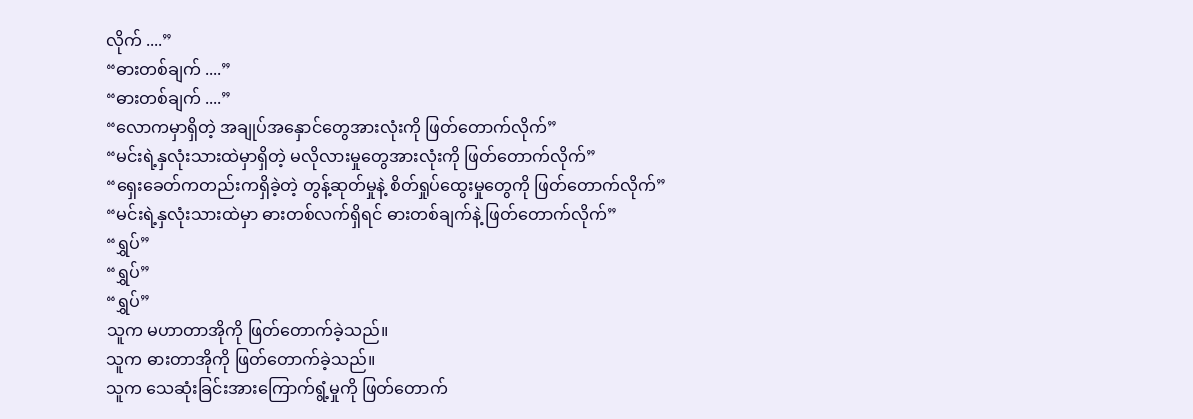လိုက် ....”
“ဓားတစ်ချက် ....”
“ဓားတစ်ချက် ....”
“လောကမှာရှိတဲ့ အချုပ်အနှောင်တွေအားလုံးကို ဖြတ်တောက်လိုက်”
“မင်းရဲ့နှလုံးသားထဲမှာရှိတဲ့ မလိုလားမှုတွေအားလုံးကို ဖြတ်တောက်လိုက်”
“ရှေးခေတ်ကတည်းကရှိခဲ့တဲ့ တွန့်ဆုတ်မှုနဲ့ စိတ်ရှုပ်ထွေးမှုတွေကို ဖြတ်တောက်လိုက်”
“မင်းရဲ့နှလုံးသားထဲမှာ ဓားတစ်လက်ရှိရင် ဓားတစ်ချက်နဲ့ ဖြတ်တောက်လိုက်”
“ရွှပ်”
“ရွှပ်”
“ရွှပ်”
သူက မဟာတာအိုကို ဖြတ်တောက်ခဲ့သည်။
သူက ဓားတာအိုကို ဖြတ်တောက်ခဲ့သည်။
သူက သေဆုံးခြင်းအားကြောက်ရွံ့မှုကို ဖြတ်တောက်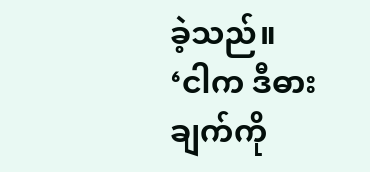ခဲ့သည်။
‘ငါက ဒီဓားချက်ကို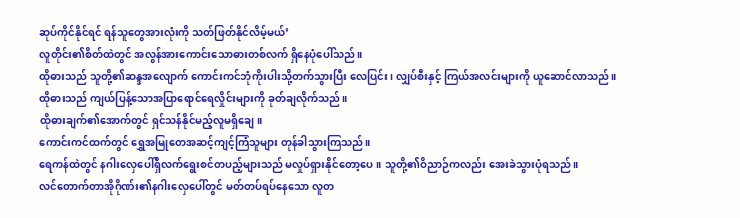ဆုပ်ကိုင်နိုင်ရင် ရန်သူတွေအားလုံးကို သတ်ဖြတ်နိုင်လိမ့်မယ်’
လူတိုင်း၏စိတ်ထဲတွင် အလွန်အားကောင်းသောဓားတစ်လက် ရှိနေပုံပေါ်သည်။
ထိုဓားသည် သူတို့၏ဆန္ဒအလျောက် ကောင်းကင်ဘုံကိုးပါးသို့တက်သွားပြီး လေပြင်း၊ လျှပ်စီးနှင့် ကြယ်အလင်းများကို ယူဆောင်လာသည်။
ထိုဓားသည် ကျယ်ပြန့်သောအပြာရောင်ရေလှိုင်းများကို ခုတ်ချလိုက်သည်။
ထိုဓားချက်၏အောက်တွင် ရှင်သန်နိုင်မည့်လူမရှိချေ။
ကောင်းကင်ထက်တွင် ရွှေအမြုတေအဆင့်ကျင့်ကြံသူများ တုန်ခါသွားကြသည်။
ရေကန်ထဲတွင် နဂါးလှေပေါ်ရှိလက်ရွေးစင်တပည့်များသည် မလှုပ်ရှားနိုင်တော့ပေ။ သူတို့၏ဝိညာဉ်ကလည်း အေးခဲသွားပုံရသည်။
လင်တောက်တာအိုဂိုဏ်း၏နဂါးလှေပေါ်တွင် မတ်တပ်ရပ်နေသော လူတ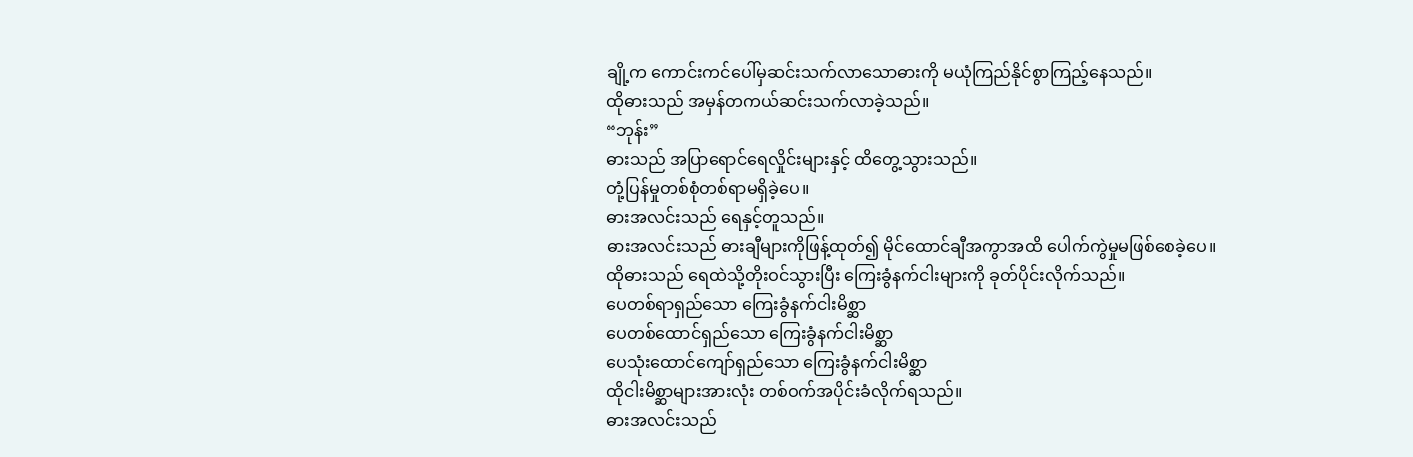ချို့က ကောင်းကင်ပေါ်မှဆင်းသက်လာသောဓားကို မယုံကြည်နိုင်စွာကြည့်နေသည်။
ထိုဓားသည် အမှန်တကယ်ဆင်းသက်လာခဲ့သည်။
“ဘုန်း”
ဓားသည် အပြာရောင်ရေလှိုင်းများနှင့် ထိတွေ့သွားသည်။
တုံ့ပြန်မှုတစ်စုံတစ်ရာမရှိခဲ့ပေ။
ဓားအလင်းသည် ရေနှင့်တူသည်။
ဓားအလင်းသည် ဓားချီများကိုဖြန့်ထုတ်၍ မိုင်ထောင်ချီအကွာအထိ ပေါက်ကွဲမှုမဖြစ်စေခဲ့ပေ။
ထိုဓားသည် ရေထဲသို့တိုးဝင်သွားပြီး ကြေးခွံနက်ငါးများကို ခုတ်ပိုင်းလိုက်သည်။
ပေတစ်ရာရှည်သော ကြေးခွံနက်ငါးမိစ္ဆာ
ပေတစ်ထောင်ရှည်သော ကြေးခွံနက်ငါးမိစ္ဆာ
ပေသုံးထောင်ကျော်ရှည်သော ကြေးခွံနက်ငါးမိစ္ဆာ
ထိုငါးမိစ္ဆာများအားလုံး တစ်ဝက်အပိုင်းခံလိုက်ရသည်။
ဓားအလင်းသည်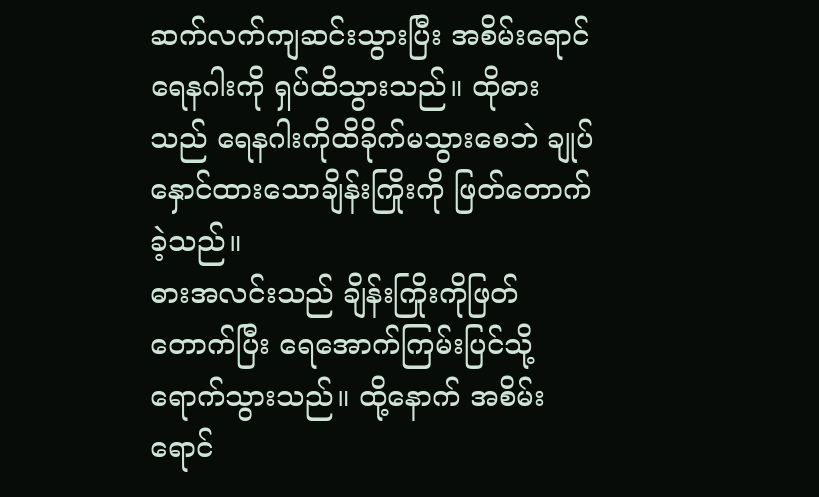ဆက်လက်ကျဆင်းသွားပြီး အစိမ်းရောင်ရေနဂါးကို ရှပ်ထိသွားသည်။ ထိုဓားသည် ရေနဂါးကိုထိခိုက်မသွားစေဘဲ ချုပ်နှောင်ထားသောချိန်းကြိုးကို ဖြတ်တောက်ခဲ့သည်။
ဓားအလင်းသည် ချိန်းကြိုးကိုဖြတ်တောက်ပြီး ရေအောက်ကြမ်းပြင်သို့ရောက်သွားသည်။ ထို့နောက် အစိမ်းရောင်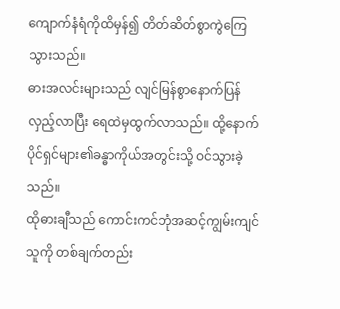ကျောက်နံရံကိုထိမှန်၍ တိတ်ဆိတ်စွာကွဲကြေသွားသည်။
ဓားအလင်းများသည် လျင်မြန်စွာနောက်ပြန်လှည့်လာပြီး ရေထဲမှထွက်လာသည်။ ထို့နောက် ပိုင်ရှင်များ၏ခန္ဓာကိုယ်အတွင်းသို့ ဝင်သွားခဲ့သည်။
ထိုဓားချီသည် ကောင်းကင်ဘုံအဆင့်ကျွမ်းကျင်သူကို တစ်ချက်တည်း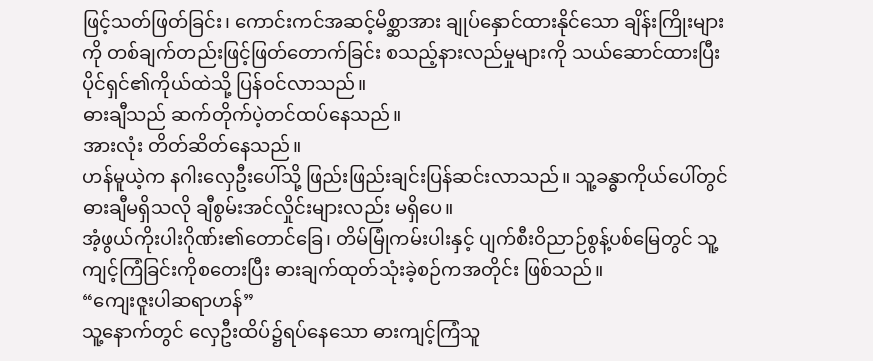ဖြင့်သတ်ဖြတ်ခြင်း၊ ကောင်းကင်အဆင့်မိစ္ဆာအား ချုပ်နှောင်ထားနိုင်သော ချိန်းကြိုးများကို တစ်ချက်တည်းဖြင့်ဖြတ်တောက်ခြင်း စသည့်နားလည်မှုများကို သယ်ဆောင်ထားပြီး ပိုင်ရှင်၏ကိုယ်ထဲသို့ ပြန်ဝင်လာသည်။
ဓားချီသည် ဆက်တိုက်ပဲ့တင်ထပ်နေသည်။
အားလုံး တိတ်ဆိတ်နေသည်။
ဟန်မူယဲ့က နဂါးလှေဦးပေါ်သို့ ဖြည်းဖြည်းချင်းပြန်ဆင်းလာသည်။ သူ့ခန္ဓာကိုယ်ပေါ်တွင် ဓားချီမရှိသလို ချီစွမ်းအင်လှိုင်းများလည်း မရှိပေ။
အံ့ဖွယ်ကိုးပါးဂိုဏ်း၏တောင်ခြေ၊ တိမ်မြုံကမ်းပါးနှင့် ပျက်စီးဝိညာဉ်စွန့်ပစ်မြေတွင် သူ့ကျင့်ကြံခြင်းကိုစတေးပြီး ဓားချက်ထုတ်သုံးခဲ့စဉ်ကအတိုင်း ဖြစ်သည်။
“ကျေးဇူးပါဆရာဟန်”
သူ့နောက်တွင် လှေဦးထိပ်၌ရပ်နေသော ဓားကျင့်ကြံသူ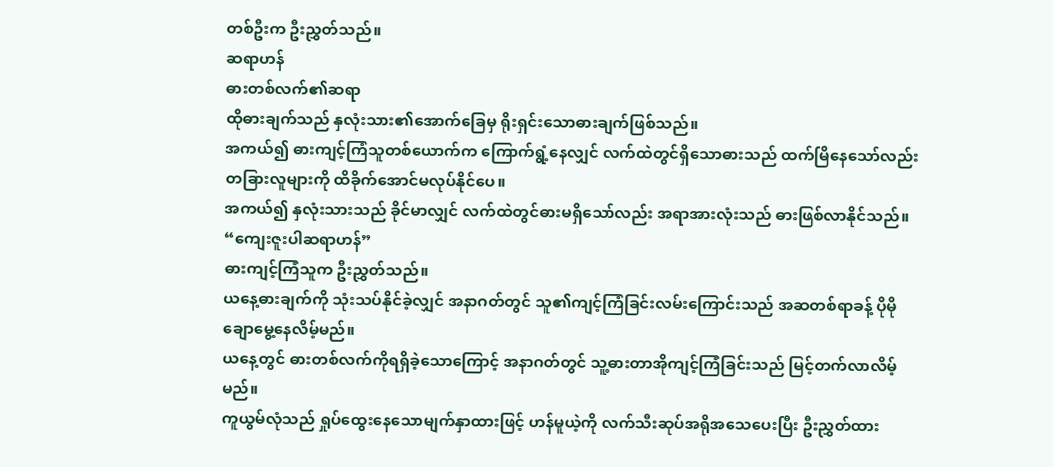တစ်ဦးက ဦးညွှတ်သည်။
ဆရာဟန်
ဓားတစ်လက်၏ဆရာ
ထိုဓားချက်သည် နှလုံးသား၏အောက်ခြေမှ ရိုးရှင်းသောဓားချက်ဖြစ်သည်။
အကယ်၍ ဓားကျင့်ကြံသူတစ်ယောက်က ကြောက်ရွံ့နေလျှင် လက်ထဲတွင်ရှိသောဓားသည် ထက်မြိနေသော်လည်း တခြားလူများကို ထိခိုက်အောင်မလုပ်နိုင်ပေ။
အကယ်၍ နှလုံးသားသည် ခိုင်မာလျှင် လက်ထဲတွင်ဓားမရှိသော်လည်း အရာအားလုံးသည် ဓားဖြစ်လာနိုင်သည်။
“ကျေးဇူးပါဆရာဟန်”
ဓားကျင့်ကြံသူက ဦးညွှတ်သည်။
ယနေ့ဓားချက်ကို သုံးသပ်နိုင်ခဲ့လျှင် အနာဂတ်တွင် သူ၏ကျင့်ကြံခြင်းလမ်းကြောင်းသည် အဆတစ်ရာခန့် ပိုမိုချောမွေ့နေလိမ့်မည်။
ယနေ့တွင် ဓားတစ်လက်ကိုရရှိခဲ့သောကြောင့် အနာဂတ်တွင် သူ့ဓားတာအိုကျင့်ကြံခြင်းသည် မြင့်တက်လာလိမ့်မည်။
ကူယွမ်လုံသည် ရှုပ်ထွေးနေသောမျက်နှာထားဖြင့် ဟန်မူယဲ့ကို လက်သီးဆုပ်အရိုအသေပေးပြီး ဦးညွှတ်ထား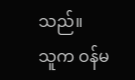သည်။
သူက ဝန်မ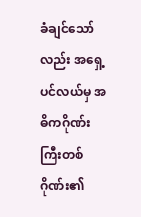ခံချင်သော်လည်း အရှေ့ပင်လယ်မှ အဓိကဂိုဏ်းကြီးတစ်ဂိုဏ်း၏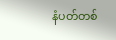နံပတ်တစ်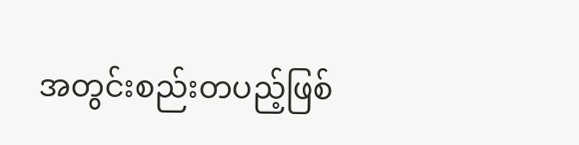အတွင်းစည်းတပည့်ဖြစ်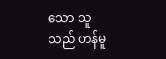သော သူသည် ဟန်မူ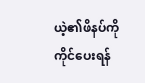ယဲ့၏ဖိနပ်ကို ကိုင်ပေးရန်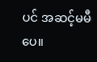ပင် အဆင့်မမီပေ။